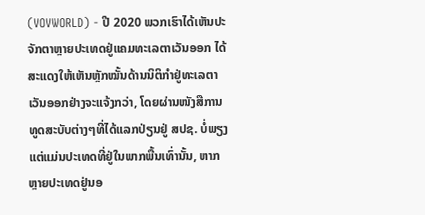(VOVWORLD) - ປີ 2020 ພວກເຮົາໄດ້ເຫັນປະຈັກຕາຫຼາຍປະເທດຢູ່ແຄມທະເລຕາເວັນອອກ ໄດ້ສະແດງໃຫ້ເຫັນຫຼັກໝັ້ນດ້ານນິຕິກຳຢູ່ທະເລຕາເວັນອອກຢ່າງຈະແຈ້ງກວ່າ, ໂດຍຜ່ານໜັງສືການທູດສະບັບຕ່າງໆທີ່ໄດ້ແລກປ່ຽນຢູ່ ສປຊ. ບໍ່ພຽງແຕ່ແມ່ນປະເທດທີ່ຢູ່ໃນພາກພື້ນເທົ່ານັ້ນ, ຫາກຫຼາຍປະເທດຢູ່ນອ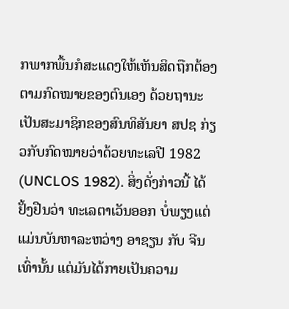ກພາກພື້ນກໍສະແດງໃຫ້ເຫັນສິດຖືກຕ້ອງຕາມກົດໝາຍຂອງຕົນເອງ ດ້ວຍຖານະເປັນສະມາຊິກຂອງສົນທິສັນຍາ ສປຊ ກ່ຽວກັບກົດໝາຍວ່າດ້ວຍທະເລປີ 1982 (UNCLOS 1982). ສິ່ງດັ່ງກ່າວນີ້ ໄດ້ຢັ້ງຢືນວ່າ ທະເລຕາເວັນອອກ ບໍ່ພຽງແຕ່ແມ່ນບັນຫາລະຫວ່າງ ອາຊຽນ ກັບ ຈີນ ເທົ່ານັ້ນ ແຕ່ມັນໄດ້ກາຍເປັນຄວາມ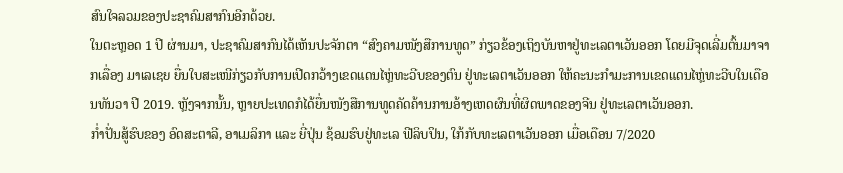ສົນໃຈລວມຂອງປະຊາຄົມສາກົນອີກດ້ວຍ.
ໃນຕະຫຼອດ 1 ປີ ຜ່ານມາ, ປະຊາຄົມສາກົນໄດ້ເຫັນປະຈັກຕາ “ສົງຄາມໜັງສືການທູດ” ກ່ຽວຂ້ອງເຖິງບັນຫາຢູ່ທະເລຕາເວັນອອກ ໂດຍມີຈຸດເລີ່ມຕົ້ນມາຈາກເລື່ອງ ມາເລເຊຍ ຍື່ນໃບສະເໜີກ່ຽວກັບການເປີດກວ້າງເຂດແດນໄຫຼ່ທະວີບຂອງຕົນ ຢູ່ທະເລຕາເວັນອອກ ໃຫ້ຄະນະກຳມະການເຂດແດນໄຫຼ່ທະວີບໃນເດືອນທັນວາ ປີ 2019. ຫຼັງຈາກນັ້ນ, ຫຼາຍປະເທດກໍໄດ້ຍື່ນໜັງສືການທູດຄັດຄ້ານການອ້າງເຫດຜົນທີ່ຜິດພາດຂອງຈີນ ຢູ່ທະເລຕາເວັນອອກ.
ກ່ຳປັ່ນສູ້ຮົບຂອງ ອົດສະຕາລີ, ອາເມລິກາ ແລະ ຍີ່ປຸ່ນ ຊ້ອມຮົບຢູ່ທະເລ ຟີລິບປິນ, ໃກ້ກັບທະເລຕາເວັນອອກ ເມື່ອເດືອນ 7/2020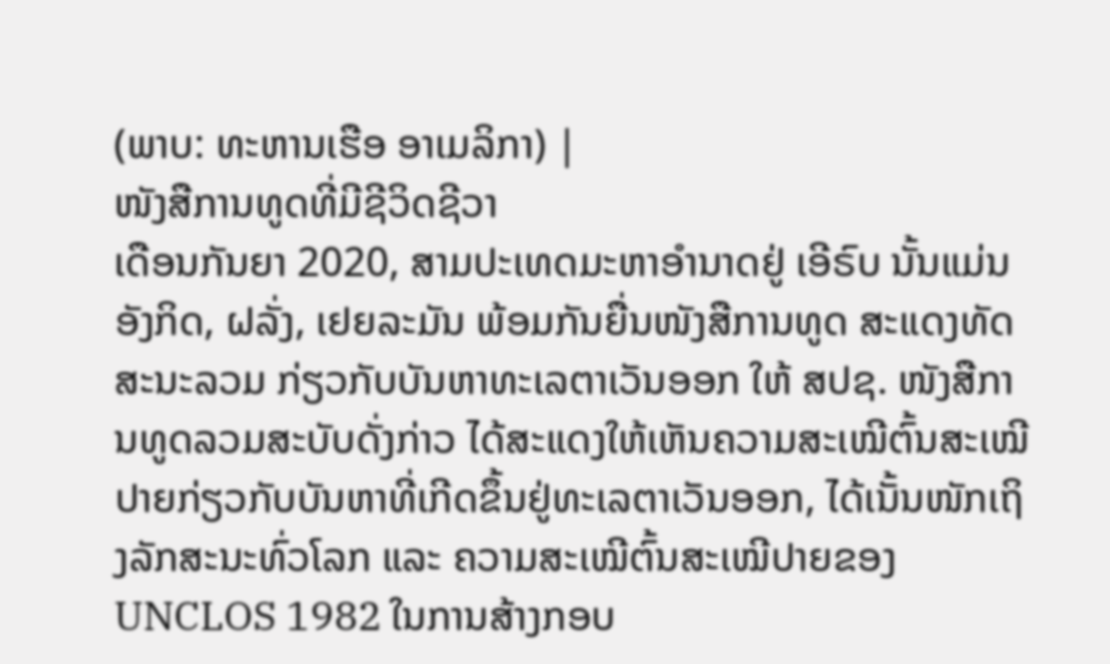(ພາບ: ທະຫານເຮືອ ອາເມລິກາ) |
ໜັງສືການທູດທີ່ມີຊີວິດຊີວາ
ເດືອນກັນຍາ 2020, ສາມປະເທດມະຫາອຳນາດຢູ່ ເອີຣົບ ນັ້ນແມ່ນ ອັງກິດ, ຝລັ່ງ, ເຢຍລະມັນ ພ້ອມກັນຍື່ນໜັງສືການທູດ ສະແດງທັດສະນະລວມ ກ່ຽວກັບບັນຫາທະເລຕາເວັນອອກ ໃຫ້ ສປຊ. ໜັງສືການທູດລວມສະບັບດັ່ງກ່າວ ໄດ້ສະແດງໃຫ້ເຫັນຄວາມສະເໝີຕົ້ນສະເໝີປາຍກ່ຽວກັບບັນຫາທີ່ເກີດຂຶ້ນຢູ່ທະເລຕາເວັນອອກ, ໄດ້ເນັ້ນໜັກເຖິງລັກສະນະທົ່ວໂລກ ແລະ ຄວາມສະເໝີຕົ້ນສະເໝີປາຍຂອງ UNCLOS 1982 ໃນການສ້າງກອບ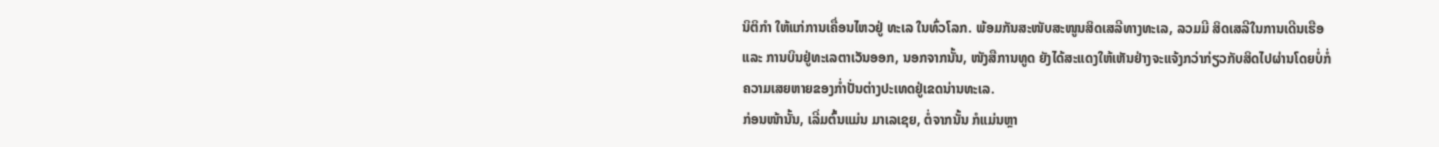ນິຕິກຳ ໃຫ້ແກ່ການເຄື່ອນໄຫວຢູ່ ທະເລ ໃນທົ່ວໂລກ. ພ້ອມກັນສະໜັບສະໜູນສິດເສລີທາງທະເລ, ລວມມີ ສິດເສລີໃນການເດີນເຮືອ ແລະ ການບິນຢູ່ທະເລຕາເວັນອອກ, ນອກຈາກນັ້ນ, ໜັງສືການທູດ ຍັງໄດ້ສະແດງໃຫ້ເຫັນຢ່າງຈະແຈ້ງກວ່າກ່ຽວກັບສິດໄປຜ່ານໂດຍບໍ່ກໍ່ຄວາມເສຍຫາຍຂອງກ່ຳປັ່ນຕ່າງປະເທດຢູ່ເຂດນ່ານທະເລ.
ກ່ອນໜ້ານັ້ນ, ເລີ່ມຕົ້ນແມ່ນ ມາເລເຊຍ, ຕໍ່ຈາກນັ້ນ ກໍແມ່ນຫຼາ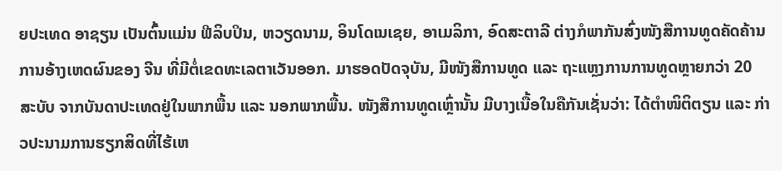ຍປະເທດ ອາຊຽນ ເປັນຕົ້ນແມ່ນ ຟີລິບປິນ, ຫວຽດນາມ, ອິນໂດເນເຊຍ, ອາເມລິກາ, ອົດສະຕາລີ ຕ່າງກໍພາກັນສົ່ງໜັງສືການທູດຄັດຄ້ານການອ້າງເຫດຜົນຂອງ ຈີນ ທີ່ມີຕໍ່ເຂດທະເລຕາເວັນອອກ. ມາຮອດປັດຈຸບັນ, ມີໜັງສືການທູດ ແລະ ຖະແຫຼງການການທູດຫຼາຍກວ່າ 20 ສະບັບ ຈາກບັນດາປະເທດຢູ່ໃນພາກພື້ນ ແລະ ນອກພາກພື້ນ. ໜັງສືການທູດເຫຼົ່ານັ້ນ ມີບາງເນື້ອໃນຄືກັນເຊັ່ນວ່າ: ໄດ້ຕຳໜິຕິຕຽນ ແລະ ກ່າວປະນາມການຮຽກສິດທີ່ໄຮ້ເຫ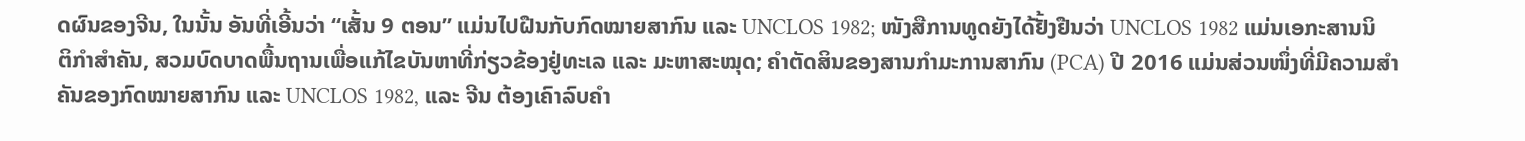ດຜົນຂອງຈີນ, ໃນນັ້ນ ອັນທີ່ເອີ້ນວ່າ “ເສັ້ນ 9 ຕອນ” ແມ່ນໄປຝືນກັບກົດໝາຍສາກົນ ແລະ UNCLOS 1982; ໜັງສືການທູດຍັງໄດ້ຢັ້ງຢືນວ່າ UNCLOS 1982 ແມ່ນເອກະສານນິຕິກຳສຳຄັນ, ສວມບົດບາດພື້ນຖານເພື່ອແກ້ໄຂບັນຫາທີ່ກ່ຽວຂ້ອງຢູ່ທະເລ ແລະ ມະຫາສະໝຸດ; ຄຳຕັດສິນຂອງສານກຳມະການສາກົນ (PCA) ປີ 2016 ແມ່ນສ່ວນໜຶ່ງທີ່ມີຄວາມສຳຄັນຂອງກົດໝາຍສາກົນ ແລະ UNCLOS 1982, ແລະ ຈີນ ຕ້ອງເຄົາລົບຄຳ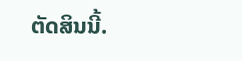ຕັດສິນນີ້.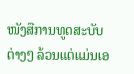ໜັງສືການທູດສະບັບຕ່າງໆ ລ້ວນແຕ່ແມ່ນເອ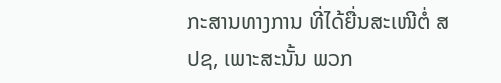ກະສານທາງການ ທີ່ໄດ້ຍື່ນສະເໜີຕໍ່ ສປຊ, ເພາະສະນັ້ນ ພວກ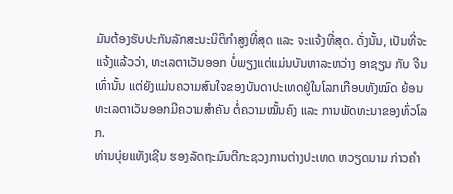ມັນຕ້ອງຮັບປະກັນລັກສະນະນິຕິກຳສູງທີ່ສຸດ ແລະ ຈະແຈ້ງທີ່ສຸດ. ດັ່ງນັ້ນ, ເປັນທີ່ຈະແຈ້ງແລ້ວວ່າ, ທະເລຕາເວັນອອກ ບໍ່ພຽງແຕ່ແມ່ນບັນຫາລະຫວ່າງ ອາຊຽນ ກັບ ຈີນ ເທົ່ານັ້ນ ແຕ່ຍັງແມ່ນຄວາມສົນໃຈຂອງບັນດາປະເທດຢູ່ໃນໂລກເກືອບທັງໝົດ ຍ້ອນທະເລຕາເວັນອອກມີຄວາມສຳຄັນ ຕໍ່ຄວາມໝັ້ນຄົງ ແລະ ການພັດທະນາຂອງທົ່ວໂລກ.
ທ່ານບຸ່ຍແທັງເຊີນ ຮອງລັດຖະມົນຕີກະຊວງການຕ່າງປະເທດ ຫວຽດນາມ ກ່າວຄຳ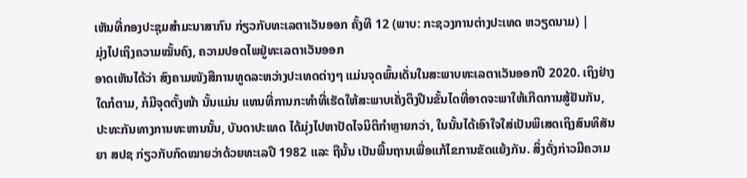ເຫັນທີ່ກອງປະຊຸມສຳມະນາສາກົນ ກ່ຽວກັບທະເລຕາເວັນອອກ ຄັ້ງທີ 12 (ພາບ: ກະຊວງການຕ່າງປະເທດ ຫວຽດນາມ) |
ມຸ່ງໄປເຖິງຄວາມໝັ້ນຄົງ, ຄວາມປອດໄພຢູ່ທະເລຕາເວັນອອກ
ອາດເຫັນໄດ້ວ່າ ສົງຄາມໜັງສືການທູດລະຫວ່າງປະເທດຕ່າງໆ ແມ່ນຈຸດພົ້ນເດັ່ນໃນສະພາບທະເລຕາເວັນອອກປີ 2020. ເຖິງຢ່າງໃດກໍຕາມ, ກໍມີຈຸດຕັ້ງໜ້າ ນັ້ນແມ່ນ ແທນທີ່ການກະທຳທີ່ເຮັດໃຫ້ສະພາບເຄັ່ງຕຶງປີນຂັ້ນໄດທີ່ອາດຈະພາໃຫ້ເກີດການສູ້ຢັນກັນ, ປະທະກັນທາງການທະຫານນັ້ນ, ບັນດາປະເທດ ໄດ້ມຸ່ງໄປຫາປັດໄຈນິຕິກຳຫຼາຍກວ່າ, ໃນນັ້ນໄດ້ເອົາໃຈໃສ່ເປັນພິເສດເຖິງສົນທິສັນຍາ ສປຊ ກ່ຽວກັບກົດໝາຍວ່າດ້ວຍທະເລປີ 1982 ແລະ ຖືນັ້ນ ເປັນພື້ນຖານເພື່ອແກ້ໄຂການຂັດແຍ້ງກັນ. ສິ່ງດັ່ງກ່າວມີຄວາມ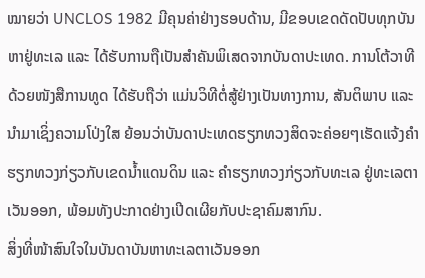ໝາຍວ່າ UNCLOS 1982 ມີຄຸນຄ່າຢ່າງຮອບດ້ານ, ມີຂອບເຂດດັດປັບທຸກບັນຫາຢູ່ທະເລ ແລະ ໄດ້ຮັບການຖືເປັນສຳຄັນພິເສດຈາກບັນດາປະເທດ. ການໂຕ້ວາທີດ້ວຍໜັງສືການທູດ ໄດ້ຮັບຖືວ່າ ແມ່ນວິທີຕໍ່ສູ້ຢ່າງເປັນທາງການ, ສັນຕິພາບ ແລະ ນຳມາເຊິ່ງຄວາມໂປ່ງໃສ ຍ້ອນວ່າບັນດາປະເທດຮຽກທວງສິດຈະຄ່ອຍໆເຮັດແຈ້ງຄຳຮຽກທວງກ່ຽວກັບເຂດນ້ຳແດນດິນ ແລະ ຄຳຮຽກທວງກ່ຽວກັບທະເລ ຢູ່ທະເລຕາເວັນອອກ, ພ້ອມທັງປະກາດຢ່າງເປີດເຜີຍກັບປະຊາຄົມສາກົນ.
ສິ່ງທີ່ໜ້າສົນໃຈໃນບັນດາບັນຫາທະເລຕາເວັນອອກ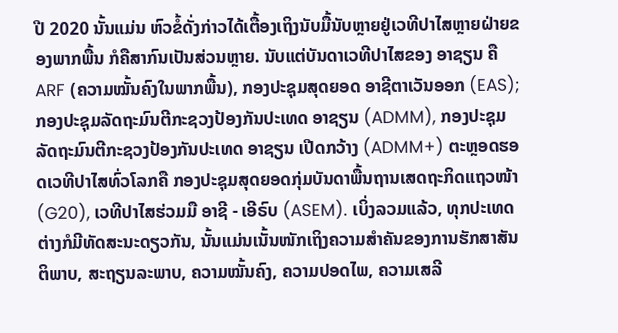ປີ 2020 ນັ້ນແມ່ນ ຫົວຂໍ້ດັ່ງກ່າວໄດ້ເຕື້ອງເຖິງນັບມື້ນັບຫຼາຍຢູ່ເວທີປາໄສຫຼາຍຝ່າຍຂອງພາກພື້ນ ກໍຄືສາກົນເປັນສ່ວນຫຼາຍ. ນັບແຕ່ບັນດາເວທີປາໄສຂອງ ອາຊຽນ ຄື ARF (ຄວາມໝັ້ນຄົງໃນພາກພື້ນ), ກອງປະຊຸມສຸດຍອດ ອາຊີຕາເວັນອອກ (EAS); ກອງປະຊຸມລັດຖະມົນຕີກະຊວງປ້ອງກັນປະເທດ ອາຊຽນ (ADMM), ກອງປະຊຸມລັດຖະມົນຕີກະຊວງປ້ອງກັນປະເທດ ອາຊຽນ ເປີດກວ້າງ (ADMM+) ຕະຫຼອດຮອດເວທີປາໄສທົ່ວໂລກຄື ກອງປະຊຸມສຸດຍອດກຸ່ມບັນດາພື້ນຖານເສດຖະກິດແຖວໜ້າ (G20), ເວທີປາໄສຮ່ວມມື ອາຊີ - ເອີຣົບ (ASEM). ເບິ່ງລວມແລ້ວ, ທຸກປະເທດຕ່າງກໍມີທັດສະນະດຽວກັນ, ນັ້ນແມ່ນເນັ້ນໜັກເຖິງຄວາມສຳຄັນຂອງການຮັກສາສັນຕິພາບ, ສະຖຽນລະພາບ, ຄວາມໝັ້ນຄົງ, ຄວາມປອດໄພ, ຄວາມເສລີ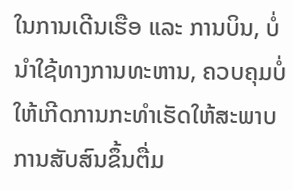ໃນການເດີນເຮືອ ແລະ ການບິນ, ບໍ່ນໍາໃຊ້ທາງການທະຫານ, ຄວບຄຸມບໍ່ໃຫ້ເກີດການກະທຳເຮັດໃຫ້ສະພາບການສັບສົນຂຶ້ນຕື່ມ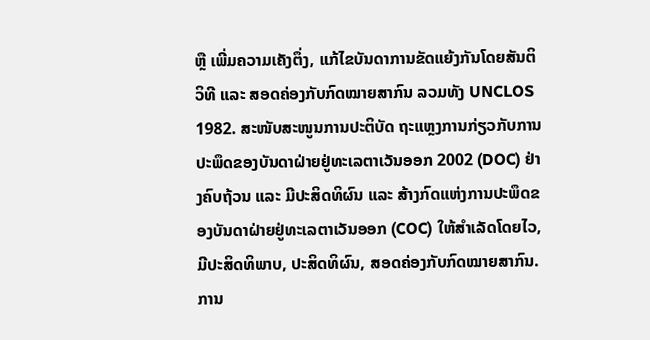ຫຼື ເພີ່ມຄວາມເຄັງຕຶ່ງ, ແກ້ໄຂບັນດາການຂັດແຍ້ງກັນໂດຍສັນຕິວິທີ ແລະ ສອດຄ່ອງກັບກົດໝາຍສາກົນ ລວມທັງ UNCLOS 1982. ສະໜັບສະໜູນການປະຕິບັດ ຖະແຫຼງການກ່ຽວກັບການປະພຶດຂອງບັນດາຝ່າຍຢູ່ທະເລຕາເວັນອອກ 2002 (DOC) ຢ່າງຄົບຖ້ວນ ແລະ ມີປະສິດທິຜົນ ແລະ ສ້າງກົດແຫ່ງການປະພຶດຂອງບັນດາຝ່າຍຢູ່ທະເລຕາເວັນອອກ (COC) ໃຫ້ສຳເລັດໂດຍໄວ, ມີປະສິດທິພາບ, ປະສິດທິຜົນ, ສອດຄ່ອງກັບກົດໝາຍສາກົນ.
ການ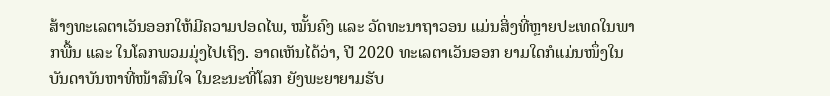ສ້າງທະເລຕາເວັນອອກໃຫ້ມີຄວາມປອດໄພ, ໝັ້ນຄົງ ແລະ ວັດທະນາຖາວອນ ແມ່ນສິ່ງທີ່ຫຼາຍປະເທດໃນພາກພື້ນ ແລະ ໃນໂລກພວມມຸ່ງໄປເຖິງ. ອາດເຫັນໄດ້ວ່າ, ປີ 2020 ທະເລຕາເວັນອອກ ຍາມໃດກໍແມ່ນໜຶ່ງໃນບັນດາບັນຫາທີ່ໜ້າສົນໃຈ ໃນຂະນະທີ່ໂລກ ຍັງພະຍາຍາມຮັບ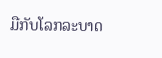ມືກັບໂລກລະບາດ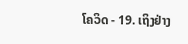ໂຄວິດ - 19. ເຖິງຢ່າງ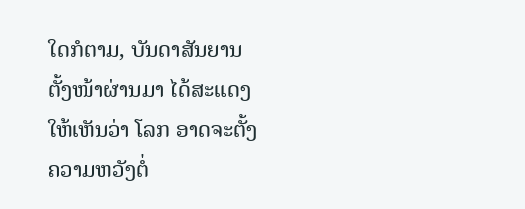ໃດກໍຕາມ, ບັນດາສັນຍານຕັ້ງໜ້າຜ່ານມາ ໄດ້ສະແດງໃຫ້ເຫັນວ່າ ໂລກ ອາດຈະຕັ້ງຄວາມຫວັງຕໍ່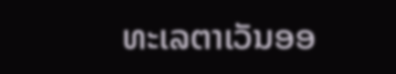ທະເລຕາເວັນອອ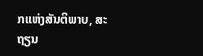ກແຫ່ງສັນຕິພາບ, ສະຖຽນ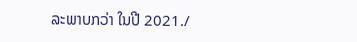ລະພາບກວ່າ ໃນປີ 2021./